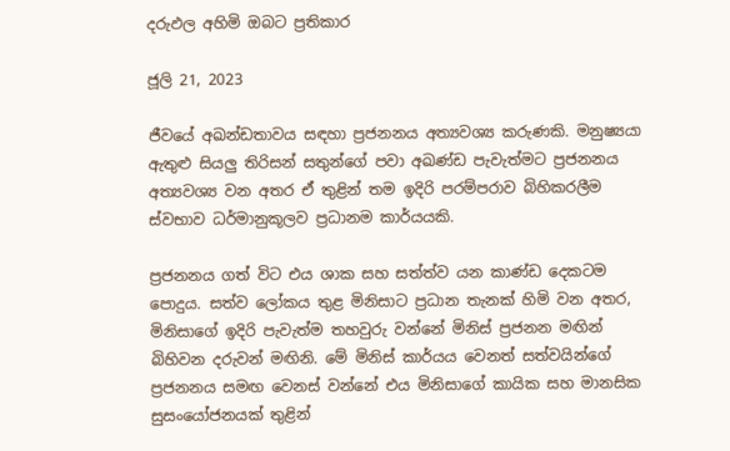දරුඵල අහිමි ඔබට ප්‍රතිකාර

ජූලි 21, 2023

ජීවයේ අඛන්ඩතාවය සඳහා ප්‍රජනනය අත්‍යවශ්‍ය කරුණකි. මනුෂ්‍යයා ඇතුළු සියලු තිරිසන් සතුන්ගේ පවා අඛණ්ඩ පැවැත්මට ප්‍රජනනය අත්‍යවශ්‍ය වන අතර ඒ තුළින් තම ඉදිරි පරම්පරාව බිහිකරලීම ස්වභාව ධර්මානුකූලව ප්‍රධානම කාර්යයකි.

ප්‍රජනනය ගත් විට එය ශාක සහ සත්ත්ව යන කාණ්ඩ දෙකටම පොදුය. සත්ව ලෝකය තුළ මිනිසාට ප්‍රධාන තැනක් හිමි වන අතර, මිනිසාගේ ඉදිරි පැවැත්ම තහවුරු වන්නේ මිනිස් ප්‍රජනන මඟින් බිහිවන දරුවන් මඟිනි. මේ මිනිස් කාර්යය වෙනත් සත්වයින්ගේ ප්‍රජනනය සමඟ වෙනස් වන්නේ එය මිනිසාගේ කායික සහ මානසික සුසංයෝජනයක් තුළින්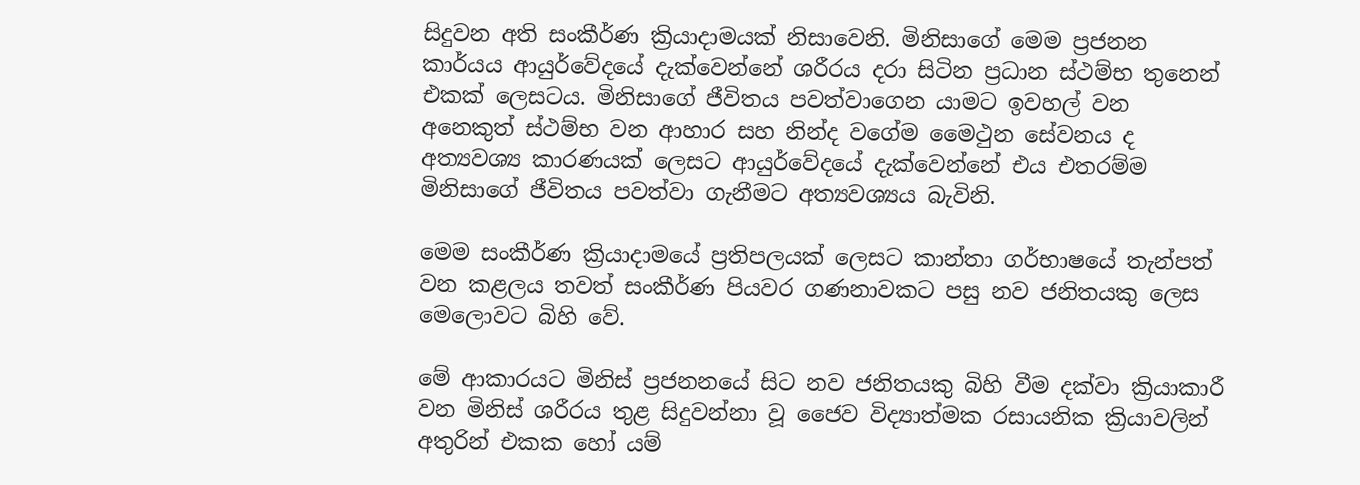සිදුවන අති සංකීර්ණ ක්‍රියාදාමයක් නිසාවෙනි. මිනිසාගේ මෙම ප්‍රජනන කාර්යය ආයුර්වේදයේ දැක්වෙන්නේ ශරීරය දරා සිටින ප්‍රධාන ස්ථම්භ තුනෙන් එකක් ලෙසටය. මිනිසාගේ ජීවිතය පවත්වාගෙන යාමට ඉවහල් වන අනෙකුත් ස්ථම්භ වන ආහාර සහ නින්ද වගේම මෛථුන සේවනය ද අත්‍යවශ්‍ය කාරණයක් ලෙසට ආයුර්වේදයේ දැක්වෙන්නේ එය එතරම්ම මිනිසාගේ ජීවිතය පවත්වා ගැනීමට අත්‍යවශ්‍යය බැවිනි.

මෙම සංකීර්ණ ක්‍රියාදාමයේ ප්‍රතිපලයක් ලෙසට කාන්තා ගර්භාෂයේ තැන්පත් වන කළලය තවත් සංකීර්ණ පියවර ගණනාවකට පසු නව ජනිතයකු ලෙස මෙලොවට බිහි වේ.

මේ ආකාරයට මිනිස් ප්‍රජනනයේ සිට නව ජනිතයකු බිහි වීම දක්වා ක්‍රියාකාරී වන මිනිස් ශරීරය තුළ සිදුවන්නා වූ ජෛව විද්‍යාත්මක රසායනික ක්‍රියාවලින් අතුරින් එකක හෝ යම්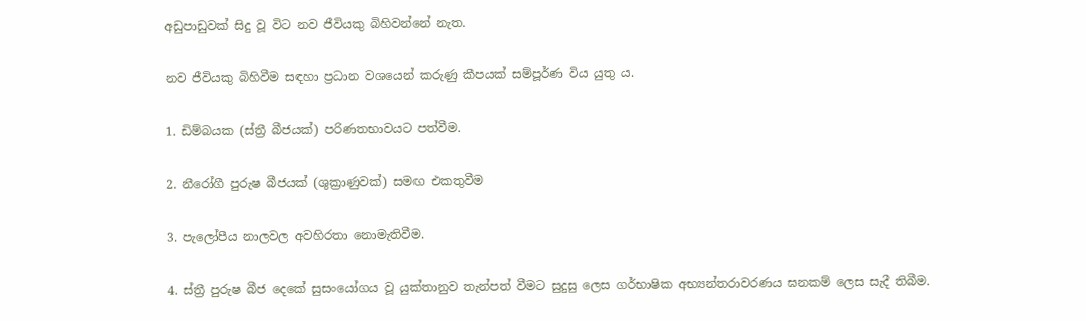අඩුපාඩුවක් සිදු වූ විට නව ජීවියකු බිහිවන්නේ නැත.

නව ජීවියකු බිහිවීම සඳහා ප්‍රධාන වශයෙන් කරුණු කීපයක් සම්පූර්ණ විය යුතු ය.

1. ඩිම්බයක (ස්ත්‍රී බීජයක්) පරිණතභාවයට පත්වීම.

2. නීරෝගී පුරුෂ බීජයක් (ශුක්‍රාණුවක්) සමඟ එකතුවීම

3. පැලෝපීය නාලවල අවහිරතා නොමැතිවීම.

4. ස්ත්‍රී පුරුෂ බීජ දෙකේ සුසංයෝගය වූ යුක්තානුව තැන්පත් වීමට සුදුසු ලෙස ගර්භාෂික අභ්‍යන්තරාවරණය ඝනකම් ලෙස සැදී තිබීම.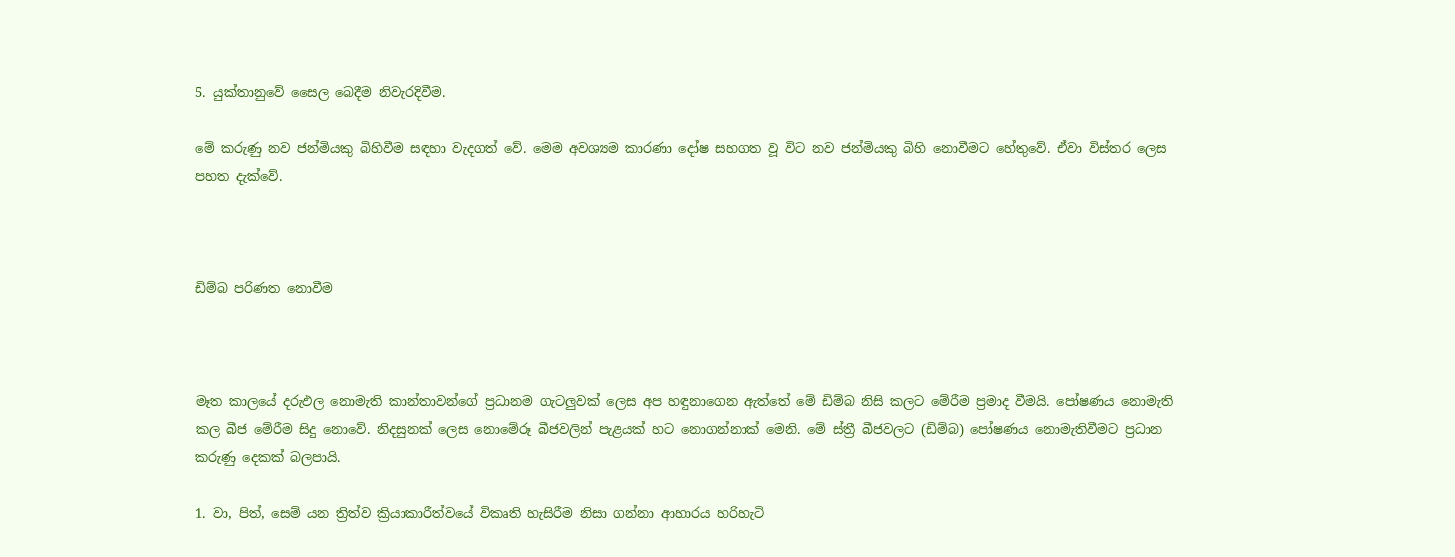5. යුක්තානුවේ සෛල බෙදීම නිවැරදිවීම.

මේ කරුණු නව ජන්මියකු බිහිවීම සඳහා වැදගත් වේ. මෙම අවශ්‍යම කාරණා දෝෂ සහගත වූ විට නව ජන්මියකු බිහි නොවීමට හේතුවේ. ඒවා විස්තර ලෙස පහත දැක්වේ.



ඩිම්බ පරිණත නොවීම



මෑත කාලයේ දරුඵල නොමැති කාන්තාවන්ගේ ප්‍රධානම ගැටලුවක් ලෙස අප හඳුනාගෙන ඇත්තේ මේ ඩිම්බ නිසි කලට මේරීම ප්‍රමාද වීමයි. පෝෂණය නොමැති කල බීජ මේරීම සිදු නොවේ. නිදසුනක් ලෙස නොමේරූ බීජවලින් පැළයක් හට නොගන්නාක් මෙනි. මේ ස්ත්‍රී බීජවලට (ඩිම්බ) පෝෂණය නොමැතිවීමට ප්‍රධාන කරුණු දෙකක් බලපායි.

1. වා, පිත්, සෙම් යන ත්‍රිත්ව ක්‍රියාකාරීත්වයේ විකෘති හැසිරීම නිසා ගන්නා ආහාරය හරිහැටි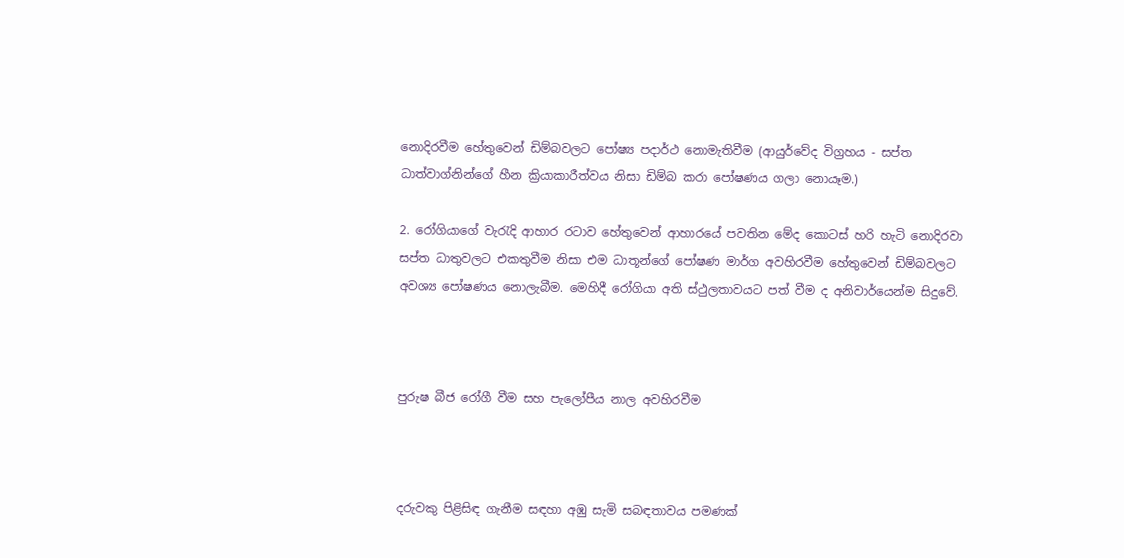නොදිරවීම හේතුවෙන් ඩිම්බවලට පෝෂ්‍ය පදාර්ථ නොමැතිවීම (ආයුර්වේද විග්‍රහය - සප්ත ධාත්වාග්නින්ගේ හීන ක්‍රියාකාරීත්වය නිසා ඩිම්බ කරා පෝෂණය ගලා නොයෑම.)

2. රෝගියාගේ වැරැදි ආහාර රටාව හේතුවෙන් ආහාරයේ පවතින මේද කොටස් හරි හැටි නොදිරවා සප්ත ධාතුවලට එකතුවීම නිසා එම ධාතූන්ගේ පෝෂණ මාර්ග අවහිරවීම හේතුවෙන් ඩිම්බවලට අවශ්‍ය පෝෂණය නොලැබීම. මෙහිදී රෝගියා අති ස්ථුලතාවයට පත් වීම ද අනිවාර්යෙන්ම සිදුවේ.



පුරුෂ බීජ රෝගී වීම සහ පැලෝපීය නාල අවහිරවීම



දරුවකු පිළිසිඳ ගැනීම සඳහා අඹු සැමි සබඳතාවය පමණක්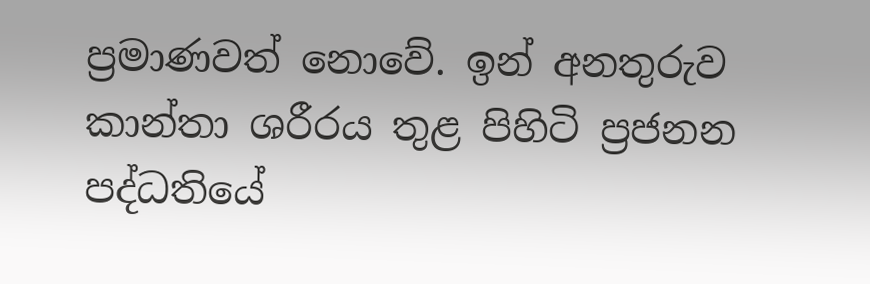ප්‍රමාණවත් නොවේ. ඉන් අනතුරුව කාන්තා ශරීරය තුළ පිහිටි ප්‍රජනන පද්ධතියේ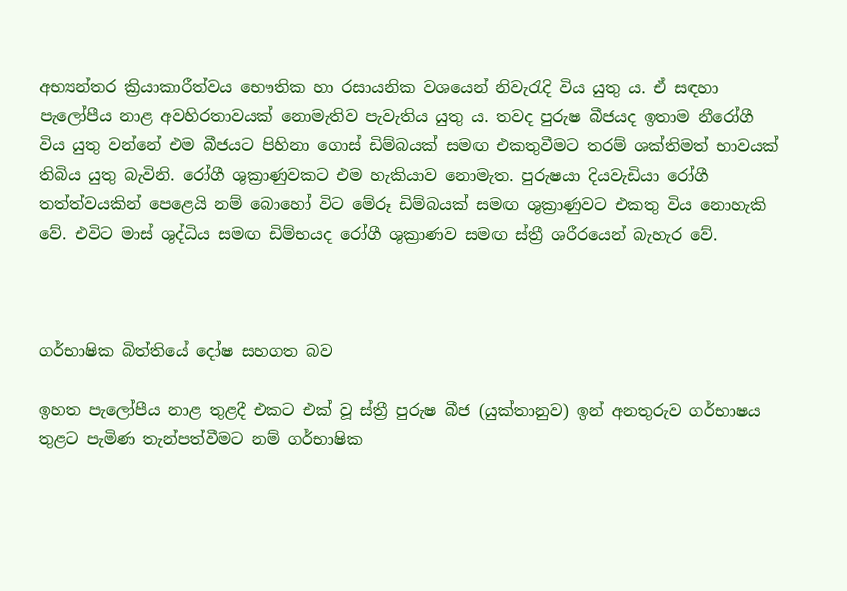අභ්‍යන්තර ක්‍රියාකාරීත්වය භෞතික හා රසායනික වශයෙන් නිවැරැදි විය යුතු ය. ඒ සඳහා පැලෝපීය නාළ අවහිරතාවයක් නොමැතිව පැවැතිය යුතු ය. තවද පුරුෂ බීජයද ඉතාම නීරෝගී විය යුතු වන්නේ එම බීජයට පිහිනා ගොස් ඩිම්බයක් සමඟ එකතුවීමට තරම් ශක්තිමත් භාවයක් තිබිය යුතු බැවිනි. රෝගී ශුක්‍රාණුවකට එම හැකියාව නොමැත. පුරුෂයා දියවැඩියා රෝගී තත්ත්වයකින් පෙළෙයි නම් බොහෝ විට මේරූ ඩිම්බයක් සමඟ ශුක්‍රාණුවට එකතු විය නොහැකි වේ. එවිට මාස් ශුද්ධිය සමඟ ඩිම්භයද රෝගී ශුක්‍රාණව සමඟ ස්ත්‍රී ශරීරයෙන් බැහැර වේ.



ගර්භාෂික බිත්තියේ දෝෂ සහගත බව

ඉහත පැලෝපීය නාළ තුළදී එකට එක් වූ ස්ත්‍රී පුරුෂ බීජ (යුක්තානුව) ඉන් අනතුරුව ගර්භාෂය තුළට පැමිණ තැන්පත්වීමට නම් ගර්භාෂික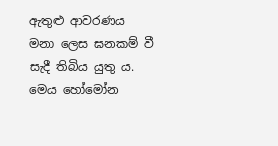ඇතුළු ආවරණය මනා ලෙස ඝනකම් වී සැදී තිබිය යුතු ය. මෙය හෝමෝන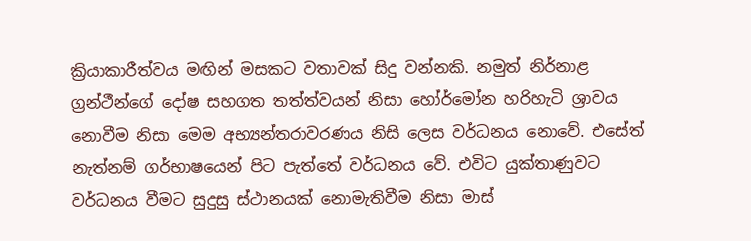ක්‍රියාකාරීත්වය මඟින් මසකට වතාවක් සිදු වන්නකි. නමුත් නිර්නාළ ග්‍රන්ථීන්ගේ දෝෂ සහගත තත්ත්වයන් නිසා හෝර්මෝන හරිහැටි ශ්‍රාවය නොවීම නිසා මෙම අභ්‍යන්තරාවරණය නිසි ලෙස වර්ධනය නොවේ. එසේත් නැත්නම් ගර්භාෂයෙන් පිට පැත්තේ වර්ධනය වේ. එවිට යුක්තාණුවට වර්ධනය වීමට සුදුසු ස්ථානයක් නොමැතිවීම නිසා මාස්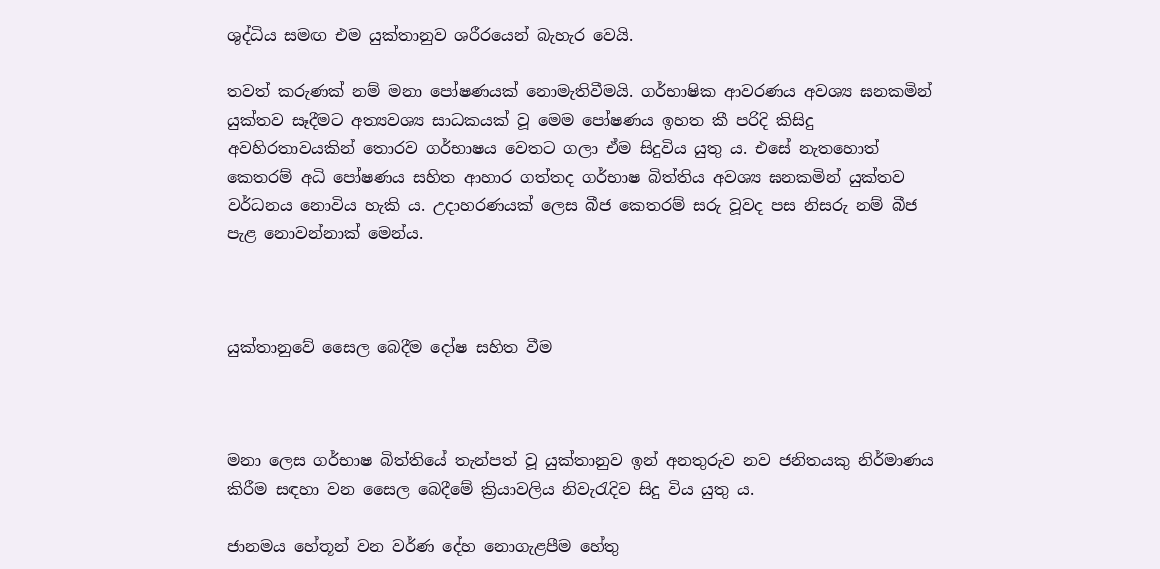ශුද්ධිය සමඟ එම යුක්තානුව ශරීරයෙන් බැහැර වෙයි.

තවත් කරුණක් නම් මනා පෝෂණයක් නොමැතිවීමයි. ගර්භාෂික ආවරණය අවශ්‍ය ඝනකමින් යුක්තව සෑදීමට අත්‍යවශ්‍ය සාධකයක් වූ මෙම පෝෂණය ඉහත කී පරිදි කිසිදු අවහිරතාවයකින් තොරව ගර්භාෂය වෙතට ගලා ඒම සිදුවිය යුතු ය. එසේ නැතහොත් කෙතරම් අධි පෝෂණය සහිත ආහාර ගත්තද ගර්භාෂ බිත්තිය අවශ්‍ය ඝනකමින් යුක්තව වර්ධනය නොවිය හැකි ය. උදාහරණයක් ලෙස බීජ කෙතරම් සරු වූවද පස නිසරු නම් බීජ පැළ නොවන්නාක් මෙන්ය.



යුක්තානුවේ සෛල බෙදීම දෝෂ සහිත වීම



මනා ලෙස ගර්භාෂ බිත්තියේ තැන්පත් වූ යුක්තානුව ඉන් අනතුරුව නව ජනිතයකු නිර්මාණය කිරීම සඳහා වන සෛල බෙදීමේ ක්‍රියාවලිය නිවැරැදිව සිදු විය යුතු ය.

ජානමය හේතූන් වන වර්ණ දේහ නොගැළපීම හේතු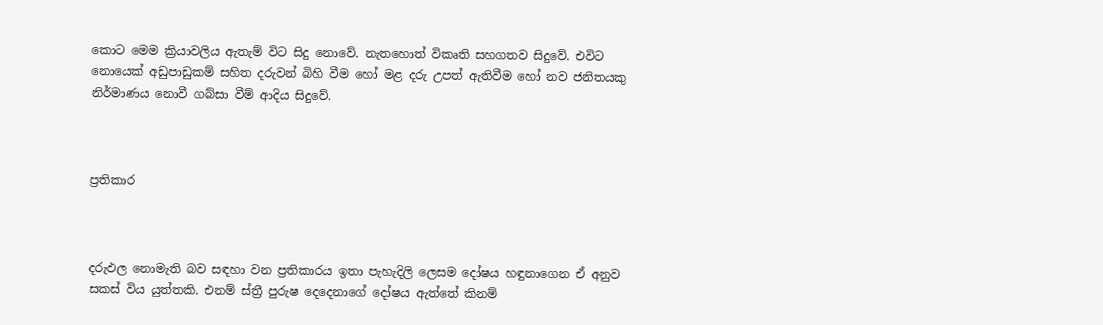කොට මෙම ක්‍රියාවලිය ඇතැම් විට සිදු නොවේ. නැතහොත් විකෘති සහගතව සිදුවේ. එවිට නොයෙක් අඩුපාඩුකම් සහිත දරුවන් බිහි වීම හෝ මළ දරු උපත් ඇතිවීම හෝ නව ජනිතයකු නිර්මාණය නොවී ගබ්සා වීම් ආදිය සිදුවේ.



ප්‍රතිකාර



දරුඵල නොමැති බව සඳහා වන ප්‍රතිකාරය ඉතා පැහැදිලි ලෙසම දෝෂය හඳුනාගෙන ඒ අනුව සකස් විය යුත්තකි. එනම් ස්ත්‍රී පුරුෂ දෙදෙනාගේ දෝෂය ඇත්තේ කිනම්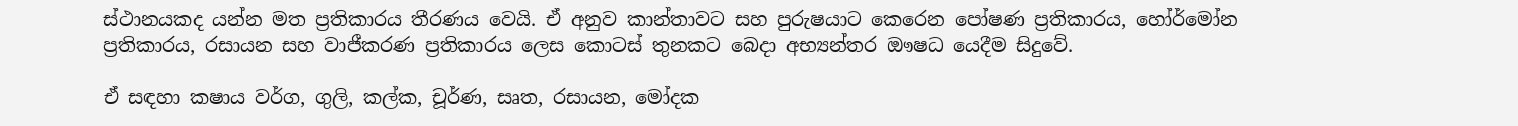ස්ථානයකද යන්න මත ප්‍රතිකාරය තීරණය වෙයි. ඒ අනුව කාන්තාවට සහ පුරුෂයාට කෙරෙන පෝෂණ ප්‍රතිකාරය, හෝර්මෝන ප්‍රතිකාරය, රසායන සහ වාජීකරණ ප්‍රතිකාරය ලෙස කොටස් තුනකට බෙදා අභ්‍යන්තර ඖෂධ යෙදීම සිදුවේ.

ඒ සඳහා කෂාය වර්ග, ගුලි, කල්ක, චූර්ණ, සෘත, රසායන, මෝදක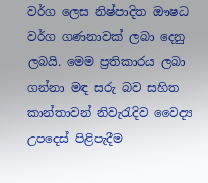වර්ග ලෙස නිෂ්පාදිත ඖෂධ වර්ග ගණනාවක් ලබා දෙනු ලබයි. මෙම ප්‍රතිකාරය ලබා ගන්නා මඳ සරු බව සහිත කාන්තාවන් නිවැරැදිව වෛද්‍ය උපදෙස් පිළිපැදීම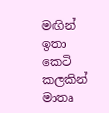මඟින් ඉතා කෙටි කලකින් මාතෘ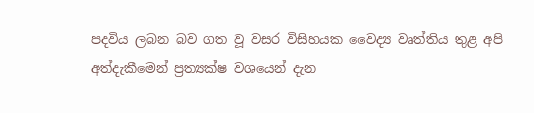පදවිය ලබන බව ගත වූ වසර විසිහයක වෛද්‍ය වෘත්තිය තුළ අපි අත්දැකීමෙන් ප්‍රත්‍යක්ෂ වශයෙන් දැන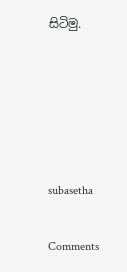සිටිමු.





subasetha

Comments